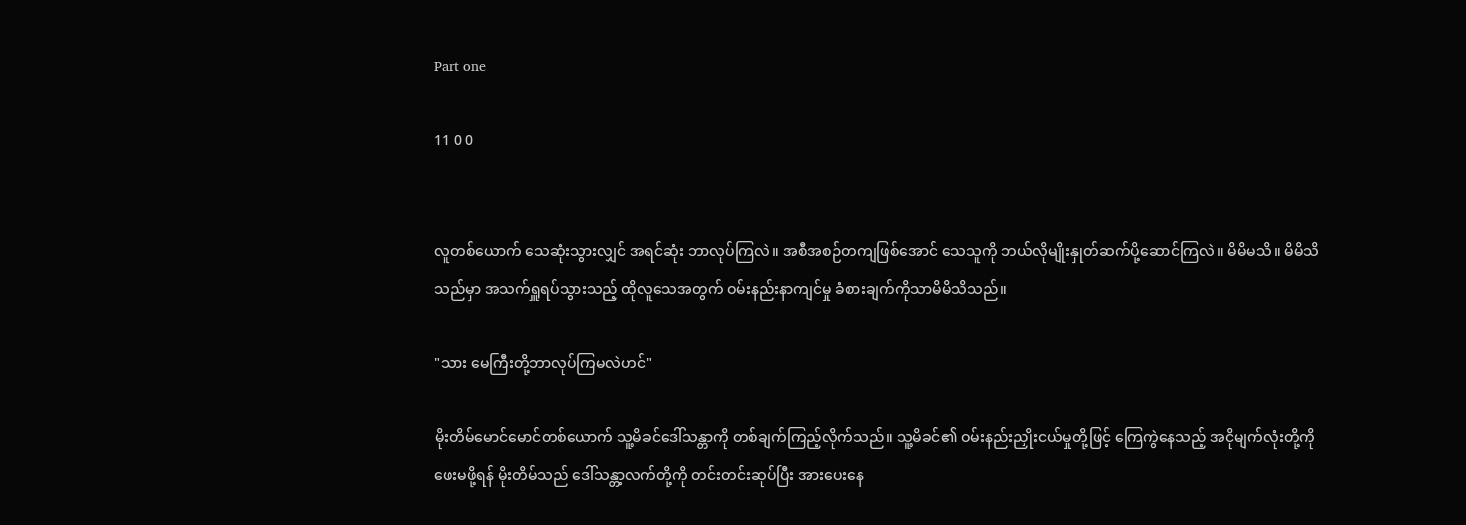Part one

11 0 0


လူတစ်ယောက် သေဆုံးသွားလျှင် အရင်ဆုံး ဘာလုပ်ကြလဲ။ အစီအစဉ်တကျဖြစ်အောင် သေသူကို ဘယ်လိုမျိုးနှုတ်ဆက်ပို့ဆောင်ကြလဲ။ မိမိမသိ။ မိမိသိသည်မှာ အသက်ရှူရပ်သွားသည့် ထိုလူသေအတွက် ဝမ်းနည်းနာကျင်မှု ခံစားချက်ကိုသာမိမိသိသည်။

"သား မေကြီးတို့ဘာလုပ်ကြမလဲဟင်"

မိုးတိမ်မောင်မောင်တစ်ယောက် သူ့မိခင်ဒေါ်သန္တာကို တစ်ချက်ကြည့်လိုက်သည်။ သူ့မိခင်၏ ဝမ်းနည်းညှိုးငယ်မှုတို့ဖြင့် ကြေကွဲနေသည့် အငိုမျက်လုံးတို့ကို ဖေးမဖို့ရန် မိုးတိမ်သည် ဒေါ်သန္တာ့လက်တို့ကို တင်းတင်းဆုပ်ပြီး အားပေးနေ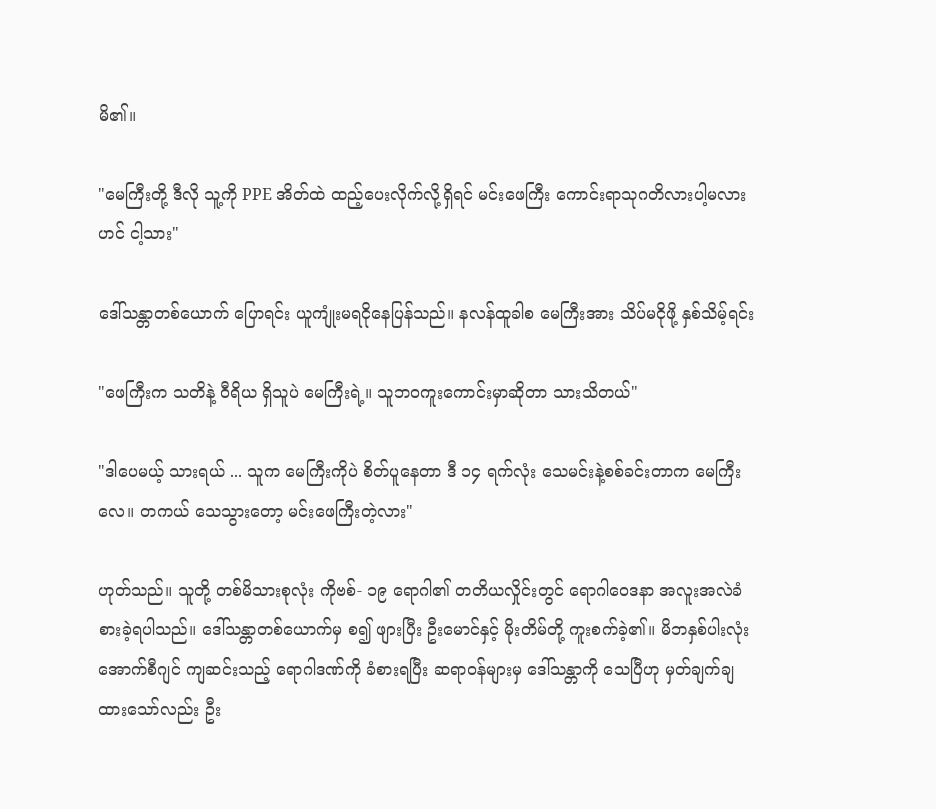မိ၏။

"မေကြီးတို့ ဒီလို သူ့ကို PPE အိတ်ထဲ ထည့်ပေးလိုက်လို့ရှိရင် မင်းဖေကြီး ကောင်းရာသုဂတိလားပါ့မလားဟင် ငါ့သား"

ဒေါ်သန္တာတစ်ယောက် ပြောရင်း ယူကျုံးမရငိုနေပြန်သည်။ နလန်ထူခါစ မေကြီးအား သိပ်မငိုဖို့ နှစ်သိမ့်ရင်း

"ဖေကြီးက သတိနဲ့ ဝီရိယ ရှိသူပဲ မေကြီးရဲ့။ သူဘဝကူးကောင်းမှာဆိုတာ သားသိတယ်"

"ဒါပေမယ့် သားရယ် ... သူက မေကြီးကိုပဲ စိတ်ပူနေတာ ဒီ ၁၄ ရက်လုံး သေမင်းနဲ့စစ်ခင်းတာက မေကြီးလေ။ တကယ် သေသွားတော့ မင်းဖေကြီးတဲ့လား"

ဟုတ်သည်။ သူတို့ တစ်မိသားစုလုံး ကိုဗစ်- ၁၉ ရောဂါ၏ တတိယလှိုင်းတွင် ရောဂါဝေဒနာ အလူးအလဲခံစားခဲ့ရပါသည်။ ဒေါ်သန္တာတစ်ယောက်မှ စ၍ ဖျားပြီး ဦးမောင်နှင့် မိုးတိမ်တို့ ကူးစက်ခဲ့၏။ မိဘနှစ်ပါးလုံး အောက်စီဂျင် ကျဆင်းသည့် ရောဂါဒဏ်ကို ခံစားရပြီး ဆရာဝန်များမှ ဒေါ်သန္တာကို သေပြီဟု မှတ်ချက်ချထားသော်လည်း ဦး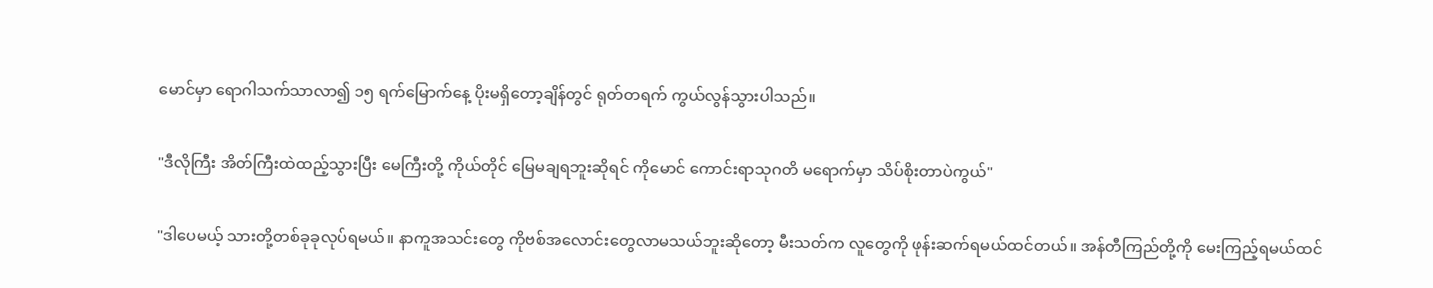မောင်မှာ ရောဂါသက်သာလာ၍ ၁၅ ရက်မြောက်နေ့ ပိုးမရှိတော့ချိန်တွင် ရုတ်တရက် ကွယ်လွန်သွားပါသည်။

"ဒီလိုကြီး အိတ်ကြီးထဲထည့်သွားပြီး မေကြီးတို့ ကိုယ်တိုင် မြေမချရဘူးဆိုရင် ကိုမောင် ကောင်းရာသုဂတိ မရောက်မှာ သိပ်စိုးတာပဲကွယ်"

"ဒါပေမယ့် သားတို့တစ်ခုခုလုပ်ရမယ်။ နာကူအသင်းတွေ ကိုဗစ်အလောင်းတွေလာမသယ်ဘူးဆိုတော့ မီးသတ်က လူတွေကို ဖုန်းဆက်ရမယ်ထင်တယ်။ အန်တီကြည်တို့ကို မေးကြည့်ရမယ်ထင်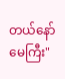တယ်နော် မေကြီး"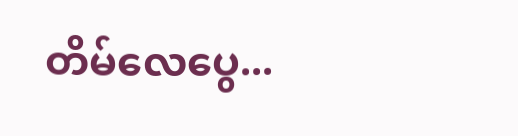တိမ်လေပွေ...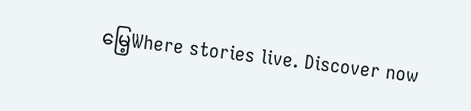မြေ့Where stories live. Discover now